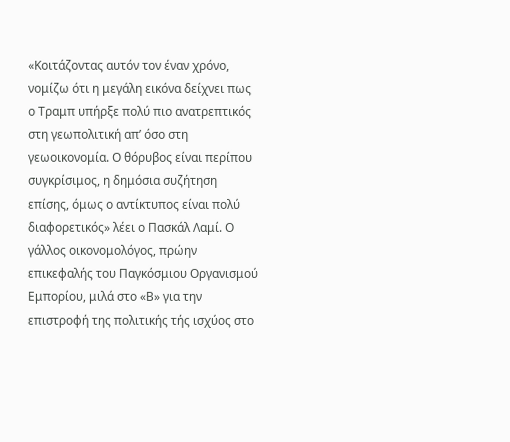«Κοιτάζοντας αυτόν τον έναν χρόνο, νομίζω ότι η μεγάλη εικόνα δείχνει πως ο Τραμπ υπήρξε πολύ πιο ανατρεπτικός στη γεωπολιτική απ’ όσο στη γεωοικονομία. Ο θόρυβος είναι περίπου συγκρίσιμος, η δημόσια συζήτηση επίσης, όμως ο αντίκτυπος είναι πολύ διαφορετικός» λέει ο Πασκάλ Λαμί. Ο γάλλος οικονομολόγος, πρώην επικεφαλής του Παγκόσμιου Οργανισμού Εμπορίου, μιλά στο «Β» για την επιστροφή της πολιτικής τής ισχύος στο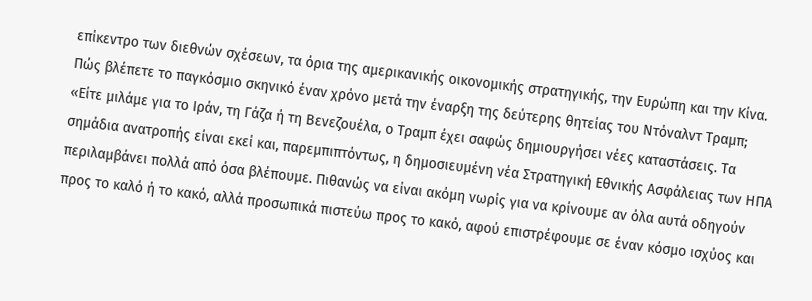επίκεντρο των διεθνών σχέσεων, τα όρια της αμερικανικής οικονομικής στρατηγικής, την Ευρώπη και την Κίνα.
Πώς βλέπετε το παγκόσμιο σκηνικό έναν χρόνο μετά την έναρξη της δεύτερης θητείας του Ντόναλντ Τραμπ;
«Είτε μιλάμε για το Ιράν, τη Γάζα ή τη Βενεζουέλα, ο Τραμπ έχει σαφώς δημιουργήσει νέες καταστάσεις. Τα σημάδια ανατροπής είναι εκεί και, παρεμπιπτόντως, η δημοσιευμένη νέα Στρατηγική Εθνικής Ασφάλειας των ΗΠΑ περιλαμβάνει πολλά από όσα βλέπουμε. Πιθανώς να είναι ακόμη νωρίς για να κρίνουμε αν όλα αυτά οδηγούν προς το καλό ή το κακό, αλλά προσωπικά πιστεύω προς το κακό, αφού επιστρέφουμε σε έναν κόσμο ισχύος και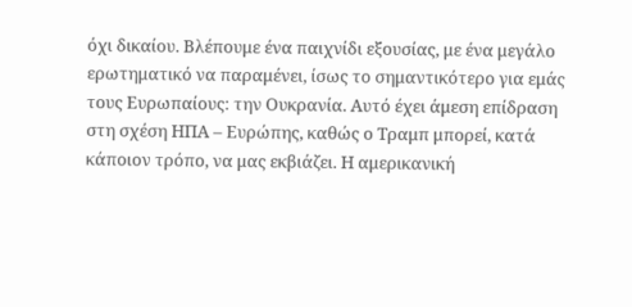όχι δικαίου. Βλέπουμε ένα παιχνίδι εξουσίας, με ένα μεγάλο ερωτηματικό να παραμένει, ίσως το σημαντικότερο για εμάς τους Ευρωπαίους: την Ουκρανία. Αυτό έχει άμεση επίδραση στη σχέση ΗΠΑ – Ευρώπης, καθώς ο Τραμπ μπορεί, κατά κάποιον τρόπο, να μας εκβιάζει. Η αμερικανική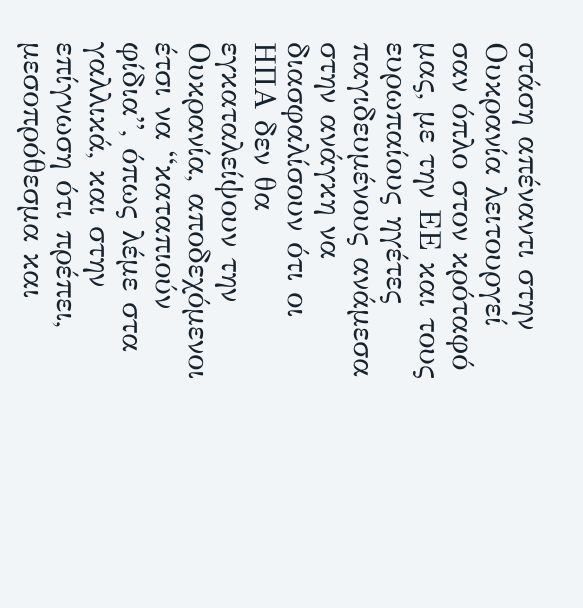στάση απέναντι στην Ουκρανία λειτουργεί σαν όπλο στον κρόταφό μας, με την ΕΕ και τους ευρωπαίους ηγέτες παγιδευμένους ανάμεσα στην ανάγκη να διασφαλίσουν ότι οι ΗΠΑ δεν θα εγκαταλείψουν την Ουκρανία, αποδεχόμενοι έτσι να “καταπιούν φίδια”, όπως λέμε στα γαλλικά, και στην επίγνωση ότι πρέπει, μεσοπρόθεσμα και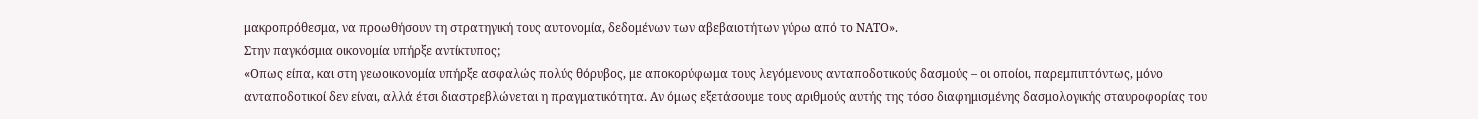μακροπρόθεσμα, να προωθήσουν τη στρατηγική τους αυτονομία, δεδομένων των αβεβαιοτήτων γύρω από το ΝΑΤΟ».
Στην παγκόσμια οικονομία υπήρξε αντίκτυπος;
«Οπως είπα, και στη γεωοικονομία υπήρξε ασφαλώς πολύς θόρυβος, με αποκορύφωμα τους λεγόμενους ανταποδοτικούς δασμούς – οι οποίοι, παρεμπιπτόντως, μόνο ανταποδοτικοί δεν είναι, αλλά έτσι διαστρεβλώνεται η πραγματικότητα. Αν όμως εξετάσουμε τους αριθμούς αυτής της τόσο διαφημισμένης δασμολογικής σταυροφορίας του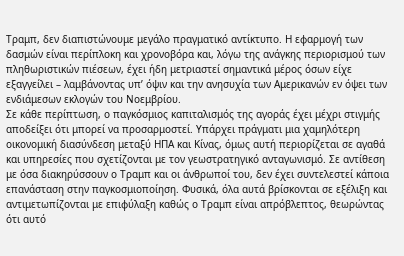Τραμπ, δεν διαπιστώνουμε μεγάλο πραγματικό αντίκτυπο. Η εφαρμογή των δασμών είναι περίπλοκη και χρονοβόρα και, λόγω της ανάγκης περιορισμού των πληθωριστικών πιέσεων, έχει ήδη μετριαστεί σημαντικά μέρος όσων είχε εξαγγείλει – λαμβάνοντας υπ’ όψιν και την ανησυχία των Αμερικανών εν όψει των ενδιάμεσων εκλογών του Νοεμβρίου.
Σε κάθε περίπτωση, ο παγκόσμιος καπιταλισμός της αγοράς έχει μέχρι στιγμής αποδείξει ότι μπορεί να προσαρμοστεί. Υπάρχει πράγματι μια χαμηλότερη οικονομική διασύνδεση μεταξύ ΗΠΑ και Κίνας, όμως αυτή περιορίζεται σε αγαθά και υπηρεσίες που σχετίζονται με τον γεωστρατηγικό ανταγωνισμό. Σε αντίθεση με όσα διακηρύσσουν ο Τραμπ και οι άνθρωποί του, δεν έχει συντελεστεί κάποια επανάσταση στην παγκοσμιοποίηση. Φυσικά, όλα αυτά βρίσκονται σε εξέλιξη και αντιμετωπίζονται με επιφύλαξη καθώς ο Τραμπ είναι απρόβλεπτος, θεωρώντας ότι αυτό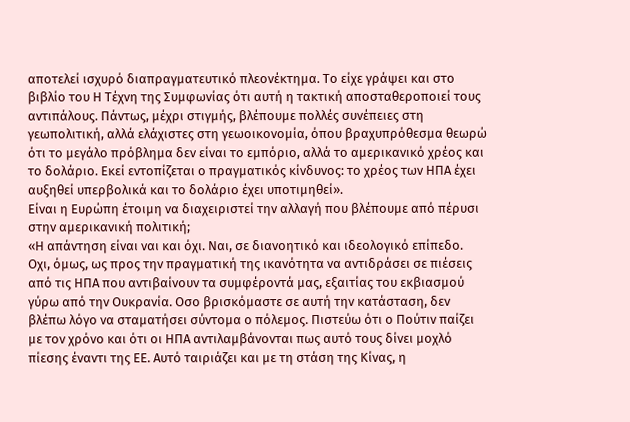αποτελεί ισχυρό διαπραγματευτικό πλεονέκτημα. Το είχε γράψει και στο βιβλίο του Η Τέχνη της Συμφωνίας ότι αυτή η τακτική αποσταθεροποιεί τους αντιπάλους. Πάντως, μέχρι στιγμής, βλέπουμε πολλές συνέπειες στη γεωπολιτική, αλλά ελάχιστες στη γεωοικονομία, όπου βραχυπρόθεσμα θεωρώ ότι το μεγάλο πρόβλημα δεν είναι το εμπόριο, αλλά το αμερικανικό χρέος και το δολάριο. Εκεί εντοπίζεται ο πραγματικός κίνδυνος: το χρέος των ΗΠΑ έχει αυξηθεί υπερβολικά και το δολάριο έχει υποτιμηθεί».
Είναι η Ευρώπη έτοιμη να διαχειριστεί την αλλαγή που βλέπουμε από πέρυσι στην αμερικανική πολιτική;
«Η απάντηση είναι ναι και όχι. Ναι, σε διανοητικό και ιδεολογικό επίπεδο. Οχι, όμως, ως προς την πραγματική της ικανότητα να αντιδράσει σε πιέσεις από τις ΗΠΑ που αντιβαίνουν τα συμφέροντά μας, εξαιτίας του εκβιασμού γύρω από την Ουκρανία. Οσο βρισκόμαστε σε αυτή την κατάσταση, δεν βλέπω λόγο να σταματήσει σύντομα ο πόλεμος. Πιστεύω ότι ο Πούτιν παίζει με τον χρόνο και ότι οι ΗΠΑ αντιλαμβάνονται πως αυτό τους δίνει μοχλό πίεσης έναντι της ΕΕ. Αυτό ταιριάζει και με τη στάση της Κίνας, η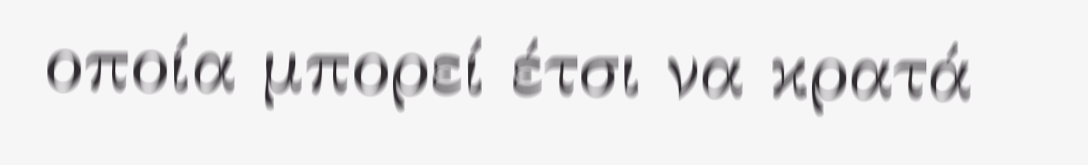οποία μπορεί έτσι να κρατά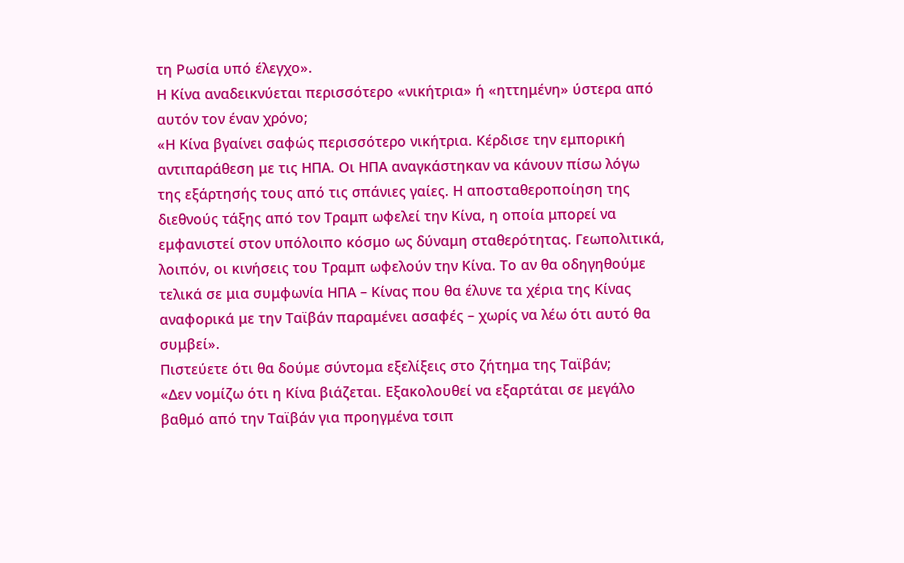τη Ρωσία υπό έλεγχο».
Η Κίνα αναδεικνύεται περισσότερο «νικήτρια» ή «ηττημένη» ύστερα από αυτόν τον έναν χρόνο;
«Η Κίνα βγαίνει σαφώς περισσότερο νικήτρια. Κέρδισε την εμπορική αντιπαράθεση με τις ΗΠΑ. Οι ΗΠΑ αναγκάστηκαν να κάνουν πίσω λόγω της εξάρτησής τους από τις σπάνιες γαίες. Η αποσταθεροποίηση της διεθνούς τάξης από τον Τραμπ ωφελεί την Κίνα, η οποία μπορεί να εμφανιστεί στον υπόλοιπο κόσμο ως δύναμη σταθερότητας. Γεωπολιτικά, λοιπόν, οι κινήσεις του Τραμπ ωφελούν την Κίνα. Το αν θα οδηγηθούμε τελικά σε μια συμφωνία ΗΠΑ – Κίνας που θα έλυνε τα χέρια της Κίνας αναφορικά με την Ταϊβάν παραμένει ασαφές – χωρίς να λέω ότι αυτό θα συμβεί».
Πιστεύετε ότι θα δούμε σύντομα εξελίξεις στο ζήτημα της Ταϊβάν;
«Δεν νομίζω ότι η Κίνα βιάζεται. Εξακολουθεί να εξαρτάται σε μεγάλο βαθμό από την Ταϊβάν για προηγμένα τσιπ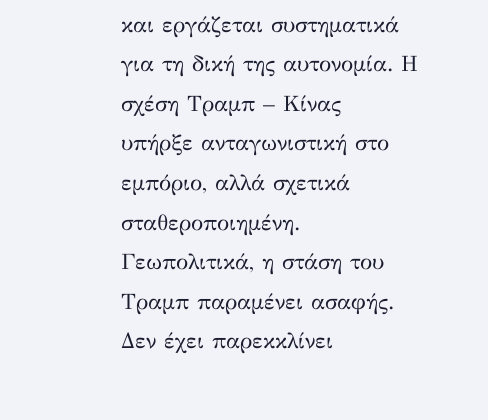και εργάζεται συστηματικά για τη δική της αυτονομία. Η σχέση Τραμπ – Κίνας υπήρξε ανταγωνιστική στο εμπόριο, αλλά σχετικά σταθεροποιημένη. Γεωπολιτικά, η στάση του Τραμπ παραμένει ασαφής. Δεν έχει παρεκκλίνει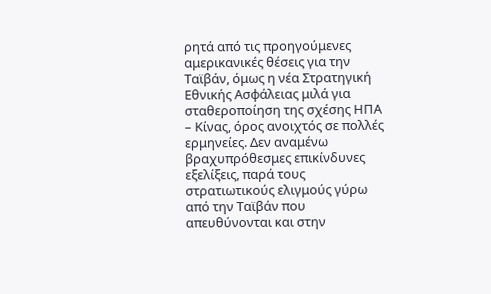ρητά από τις προηγούμενες αμερικανικές θέσεις για την Ταϊβάν, όμως η νέα Στρατηγική Εθνικής Ασφάλειας μιλά για σταθεροποίηση της σχέσης ΗΠΑ – Κίνας, όρος ανοιχτός σε πολλές ερμηνείες. Δεν αναμένω βραχυπρόθεσμες επικίνδυνες εξελίξεις, παρά τους στρατιωτικούς ελιγμούς γύρω από την Ταϊβάν που απευθύνονται και στην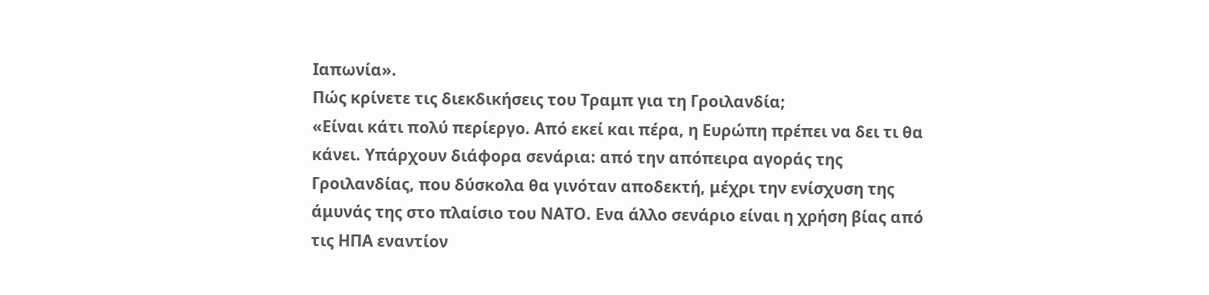Ιαπωνία».
Πώς κρίνετε τις διεκδικήσεις του Τραμπ για τη Γροιλανδία;
«Είναι κάτι πολύ περίεργο. Από εκεί και πέρα, η Ευρώπη πρέπει να δει τι θα κάνει. Υπάρχουν διάφορα σενάρια: από την απόπειρα αγοράς της Γροιλανδίας, που δύσκολα θα γινόταν αποδεκτή, μέχρι την ενίσχυση της άμυνάς της στο πλαίσιο του ΝΑΤΟ. Ενα άλλο σενάριο είναι η χρήση βίας από τις ΗΠΑ εναντίον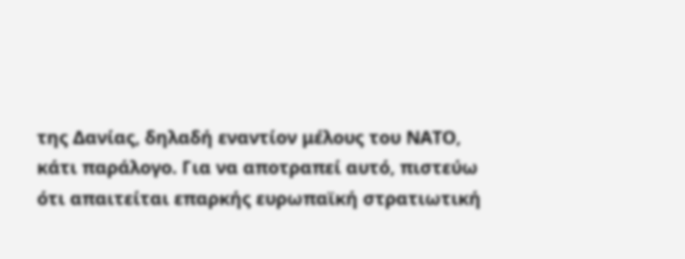της Δανίας, δηλαδή εναντίον μέλους του ΝΑΤΟ, κάτι παράλογο. Για να αποτραπεί αυτό, πιστεύω ότι απαιτείται επαρκής ευρωπαϊκή στρατιωτική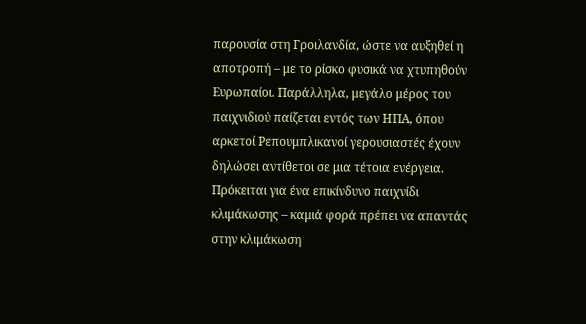παρουσία στη Γροιλανδία, ώστε να αυξηθεί η αποτροπή – με το ρίσκο φυσικά να χτυπηθούν Ευρωπαίοι. Παράλληλα, μεγάλο μέρος του παιχνιδιού παίζεται εντός των ΗΠΑ, όπου αρκετοί Ρεπουμπλικανοί γερουσιαστές έχουν δηλώσει αντίθετοι σε μια τέτοια ενέργεια. Πρόκειται για ένα επικίνδυνο παιχνίδι κλιμάκωσης – καμιά φορά πρέπει να απαντάς στην κλιμάκωση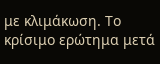με κλιμάκωση. Το κρίσιμο ερώτημα μετά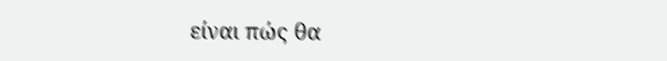είναι πώς θα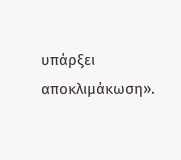υπάρξει αποκλιμάκωση».